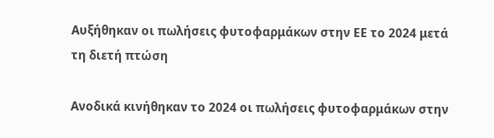Αυξήθηκαν οι πωλήσεις φυτοφαρμάκων στην ΕΕ το 2024 μετά τη διετή πτώση

Ανοδικά κινήθηκαν το 2024 οι πωλήσεις φυτοφαρμάκων στην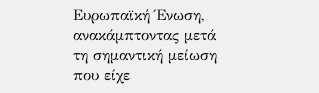Ευρωπαϊκή Ένωση, ανακάμπτοντας μετά τη σημαντική μείωση που είχε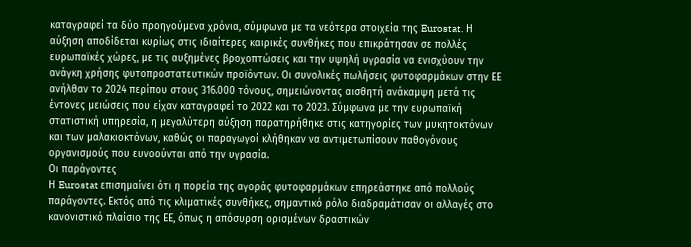καταγραφεί τα δύο προηγούμενα χρόνια, σύμφωνα με τα νεότερα στοιχεία της Eurostat. Η αύξηση αποδίδεται κυρίως στις ιδιαίτερες καιρικές συνθήκες που επικράτησαν σε πολλές ευρωπαϊκές χώρες, με τις αυξημένες βροχοπτώσεις και την υψηλή υγρασία να ενισχύουν την ανάγκη χρήσης φυτοπροστατευτικών προϊόντων. Οι συνολικές πωλήσεις φυτοφαρμάκων στην ΕΕ ανήλθαν το 2024 περίπου στους 316.000 τόνους, σημειώνοντας αισθητή ανάκαμψη μετά τις έντονες μειώσεις που είχαν καταγραφεί το 2022 και το 2023. Σύμφωνα με την ευρωπαϊκή στατιστική υπηρεσία, η μεγαλύτερη αύξηση παρατηρήθηκε στις κατηγορίες των μυκητοκτόνων και των μαλακιοκτόνων, καθώς οι παραγωγοί κλήθηκαν να αντιμετωπίσουν παθογόνους οργανισμούς που ευνοούνται από την υγρασία.
Οι παράγοντες
Η Eurostat επισημαίνει ότι η πορεία της αγοράς φυτοφαρμάκων επηρεάστηκε από πολλούς παράγοντες. Εκτός από τις κλιματικές συνθήκες, σημαντικό ρόλο διαδραμάτισαν οι αλλαγές στο κανονιστικό πλαίσιο της ΕΕ, όπως η απόσυρση ορισμένων δραστικών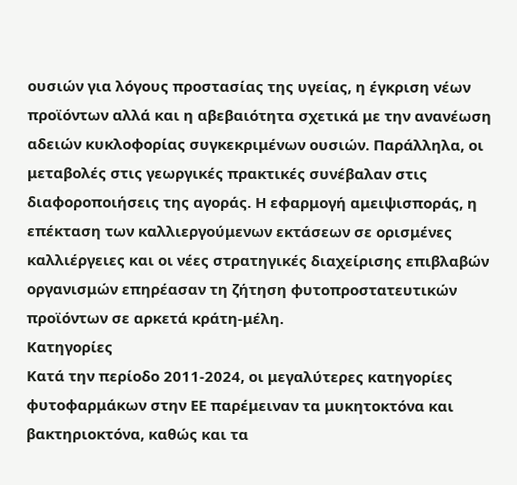ουσιών για λόγους προστασίας της υγείας, η έγκριση νέων προϊόντων αλλά και η αβεβαιότητα σχετικά με την ανανέωση αδειών κυκλοφορίας συγκεκριμένων ουσιών. Παράλληλα, οι μεταβολές στις γεωργικές πρακτικές συνέβαλαν στις διαφοροποιήσεις της αγοράς. Η εφαρμογή αμειψισποράς, η επέκταση των καλλιεργούμενων εκτάσεων σε ορισμένες καλλιέργειες και οι νέες στρατηγικές διαχείρισης επιβλαβών οργανισμών επηρέασαν τη ζήτηση φυτοπροστατευτικών προϊόντων σε αρκετά κράτη-μέλη.
Κατηγορίες
Κατά την περίοδο 2011-2024, οι μεγαλύτερες κατηγορίες φυτοφαρμάκων στην ΕΕ παρέμειναν τα μυκητοκτόνα και βακτηριοκτόνα, καθώς και τα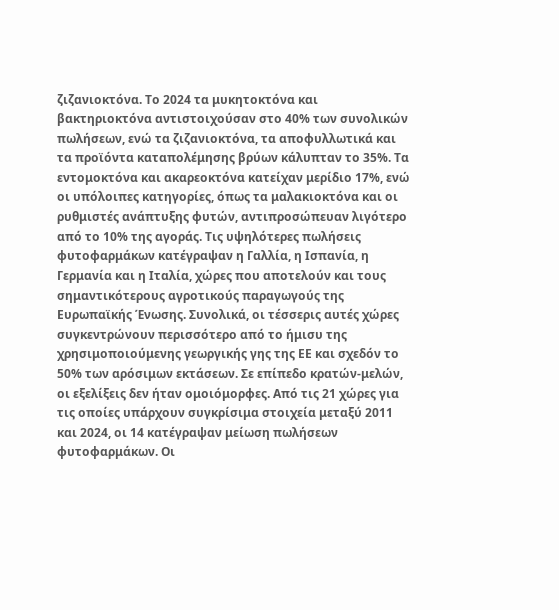ζιζανιοκτόνα. Το 2024 τα μυκητοκτόνα και βακτηριοκτόνα αντιστοιχούσαν στο 40% των συνολικών πωλήσεων, ενώ τα ζιζανιοκτόνα, τα αποφυλλωτικά και τα προϊόντα καταπολέμησης βρύων κάλυπταν το 35%. Τα εντομοκτόνα και ακαρεοκτόνα κατείχαν μερίδιο 17%, ενώ οι υπόλοιπες κατηγορίες, όπως τα μαλακιοκτόνα και οι ρυθμιστές ανάπτυξης φυτών, αντιπροσώπευαν λιγότερο από το 10% της αγοράς. Τις υψηλότερες πωλήσεις φυτοφαρμάκων κατέγραψαν η Γαλλία, η Ισπανία, η Γερμανία και η Ιταλία, χώρες που αποτελούν και τους σημαντικότερους αγροτικούς παραγωγούς της Ευρωπαϊκής Ένωσης. Συνολικά, οι τέσσερις αυτές χώρες συγκεντρώνουν περισσότερο από το ήμισυ της χρησιμοποιούμενης γεωργικής γης της ΕΕ και σχεδόν το 50% των αρόσιμων εκτάσεων. Σε επίπεδο κρατών-μελών, οι εξελίξεις δεν ήταν ομοιόμορφες. Από τις 21 χώρες για τις οποίες υπάρχουν συγκρίσιμα στοιχεία μεταξύ 2011 και 2024, οι 14 κατέγραψαν μείωση πωλήσεων φυτοφαρμάκων. Οι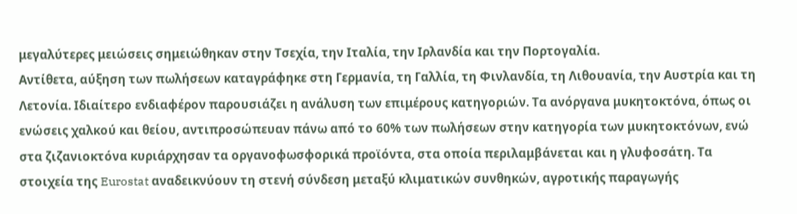μεγαλύτερες μειώσεις σημειώθηκαν στην Τσεχία, την Ιταλία, την Ιρλανδία και την Πορτογαλία.
Αντίθετα, αύξηση των πωλήσεων καταγράφηκε στη Γερμανία, τη Γαλλία, τη Φινλανδία, τη Λιθουανία, την Αυστρία και τη Λετονία. Ιδιαίτερο ενδιαφέρον παρουσιάζει η ανάλυση των επιμέρους κατηγοριών. Τα ανόργανα μυκητοκτόνα, όπως οι ενώσεις χαλκού και θείου, αντιπροσώπευαν πάνω από το 60% των πωλήσεων στην κατηγορία των μυκητοκτόνων, ενώ στα ζιζανιοκτόνα κυριάρχησαν τα οργανοφωσφορικά προϊόντα, στα οποία περιλαμβάνεται και η γλυφοσάτη. Τα στοιχεία της Eurostat αναδεικνύουν τη στενή σύνδεση μεταξύ κλιματικών συνθηκών, αγροτικής παραγωγής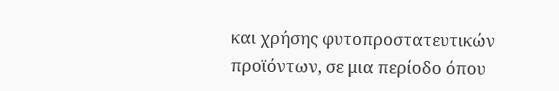και χρήσης φυτοπροστατευτικών προϊόντων, σε μια περίοδο όπου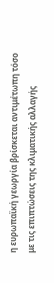η ευρωπαϊκή γεωργία βρίσκεται αντιμέτωπη τόσο με τις επιπτώσεις της κλιματικής αλλαγής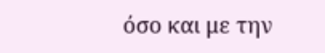όσο και με την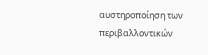αυστηροποίηση των περιβαλλοντικών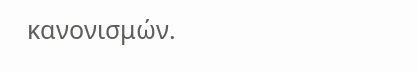κανονισμών.